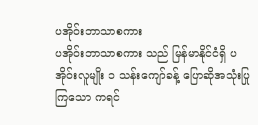ပအိုဝ်းဘာသာစကား
ပအိုဝ်းဘာသာစကား သည် မြန်မာနိုင်ငံရှိ ပအိုဝ်းလူမျိုး ၁ သန်းကျော်ခန့် ပြောဆိုအသုံးပြုကြသော ကရင်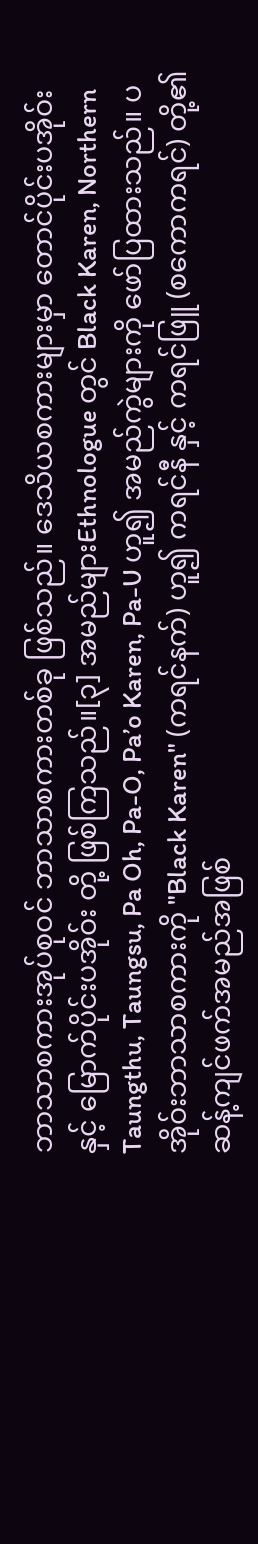ဘာသာစကားအုပ်စုဝင် ဘာသာစကားတစ်ခု ဖြစ်သည်။ ဒေသိယစကားများမှာ တောင်ပိုင်းပအိုဝ်းနှင့် မြောက်ပိုင်းပအိုဝ်း တို့ ဖြစ်ကြသည်။[၃] အမည်များEthnologue တွင် Black Karen, Northern Taungthu, Taungsu, Pa Oh, Pa-O, Pa’o Karen, Pa-U ဟူ၍ အမည်ကွဲများကို ဖော်ပြထားသည်။ ပအိုဝ်းဘာသာစကားကို "Black Karen" (ကရင်နက်) ဟူ၍ ကရင်နီ နှင့် ကရင်ဖြူ (စကောကရင်) တို့၏ ဆန့်ကျင်ဖက်အမည်အဖြစ်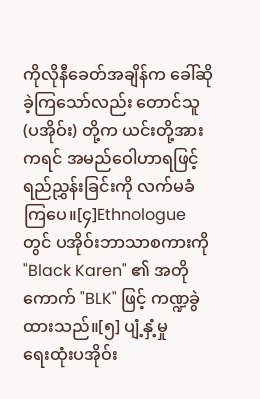ကိုလိုနီခေတ်အချိန်က ခေါ်ဆိုခဲ့ကြသော်လည်း တောင်သူ (ပအိုဝ်း) တို့က ယင်းတို့အား ကရင် အမည်ဝေါဟာရဖြင့် ရည်ညွှန်းခြင်းကို လက်မခံကြပေ။[၄]Ethnologue တွင် ပအိုဝ်းဘာသာစကားကို "Black Karen" ၏ အတိုကောက် "BLK" ဖြင့် ကဏ္ဍခွဲထားသည်။[၅] ပျံ့နှံ့မှု
ရေးထုံးပအိုဝ်း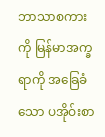ဘာသာစကားကို မြန်မာအက္ခရာကို အခြေခံသော ပအိုဝ်းစာ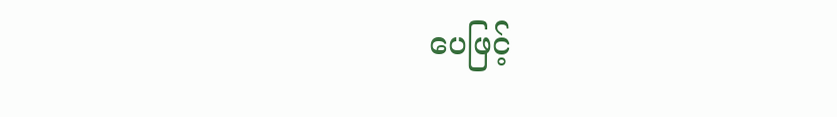ပေဖြင့်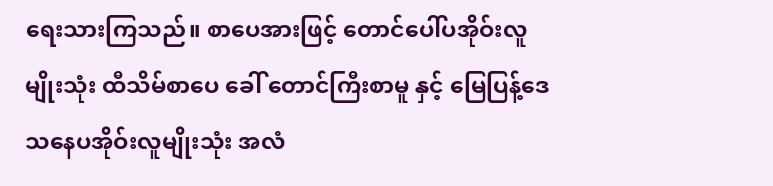ရေးသားကြသည်။ စာပေအားဖြင့် တောင်ပေါ်ပအိုဝ်းလူမျိုးသုံး ထီသိမ်စာပေ ခေါ် တောင်ကြီးစာမူ နှင့် မြေပြန့်ဒေသနေပအိုဝ်းလူမျိုးသုံး အလံ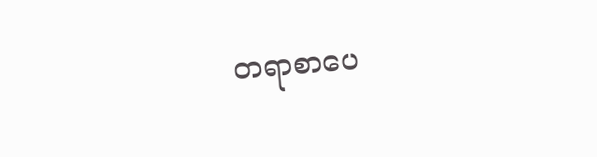တရာစာပေ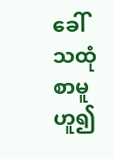ခေါ် သထုံစာမူ ဟူ၍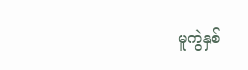မူကွဲနှစ်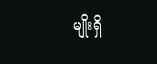မျိုးရှိ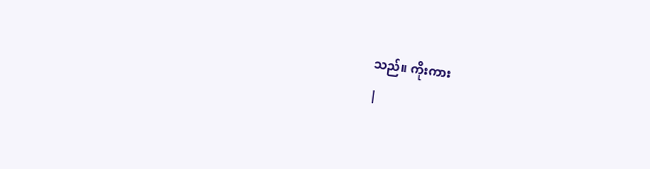သည်။ ကိုးကား
|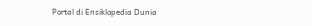Portal di Ensiklopedia Dunia